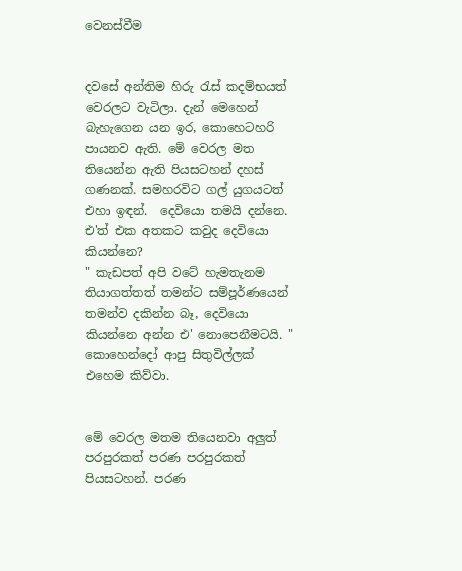වෙනස්වීම


දවසේ අන්තිම හිරු රැස් කදම්භයත් වෙරලට වැටිලා. දැන් මෙහෙන් බැහැගෙන යන ඉර, කොහෙටහරි පායනව ඇති. මේ වෙරල මත තියෙන්න ඇති පියසටහන් දහස් ගණනක්. සමහරවිට ගල් යුගයටත් එහා ඉඳන්.  දෙවියො තමයි දන්නෙ. එ'ත් එක අතකට කවුද දෙවියො කියන්නෙ?
" කැඩපත් අපි වටේ හැමතැනම තියාගත්තත් තමන්ට සම්පූර්ණයෙන් තමන්ව දකින්න බෑ, දෙවියො කියන්නෙ අන්න එ' නොපෙනීමටයි. " කොහෙන්දෝ ආපු සිතුවිල්ලක් එහෙම කිව්වා.


මේ වෙරල මතම තියෙනවා අලුත් පරපුරකත් පරණ පරපුරකත් පියසටහන්. පරණ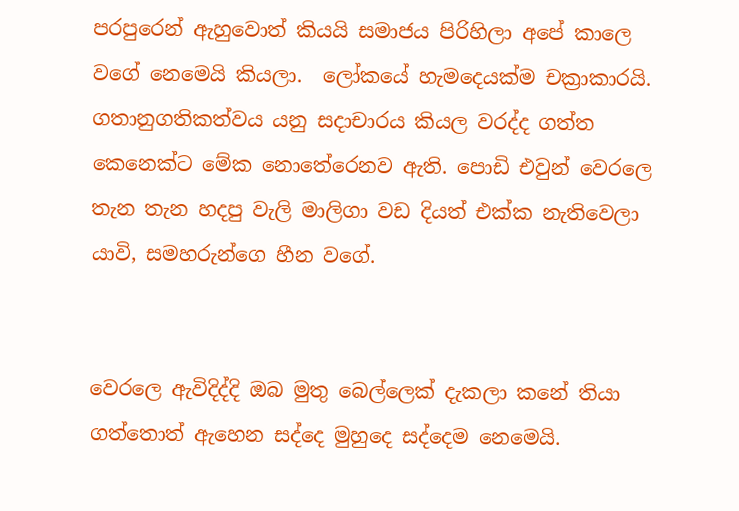පරපුරෙන් ඇහුවොත් කියයි සමාජය පිරිහිලා අපේ කාලෙ වගේ නෙමෙයි කියලා.  ලෝකයේ හැමදෙයක්ම චක්‍රාකාරයි. ගතානුගතිකත්වය යනු සදාචාරය කියල වරද්ද ගත්ත කෙනෙක්ට මේක නොතේරෙනව ඇති. පොඩි එවුන් වෙරලෙ තැන තැන හදපු වැලි මාලිගා වඩ දියත් එක්ක නැතිවෙලා යාවි, සමහරුන්ගෙ හීන වගේ.


වෙරලෙ ඇවිදිද්දි ඔබ මුතු බෙල්ලෙක් දැකලා කනේ තියා ගත්තොත් ඇහෙන සද්දෙ මුහුදෙ සද්දෙම නෙමෙයි.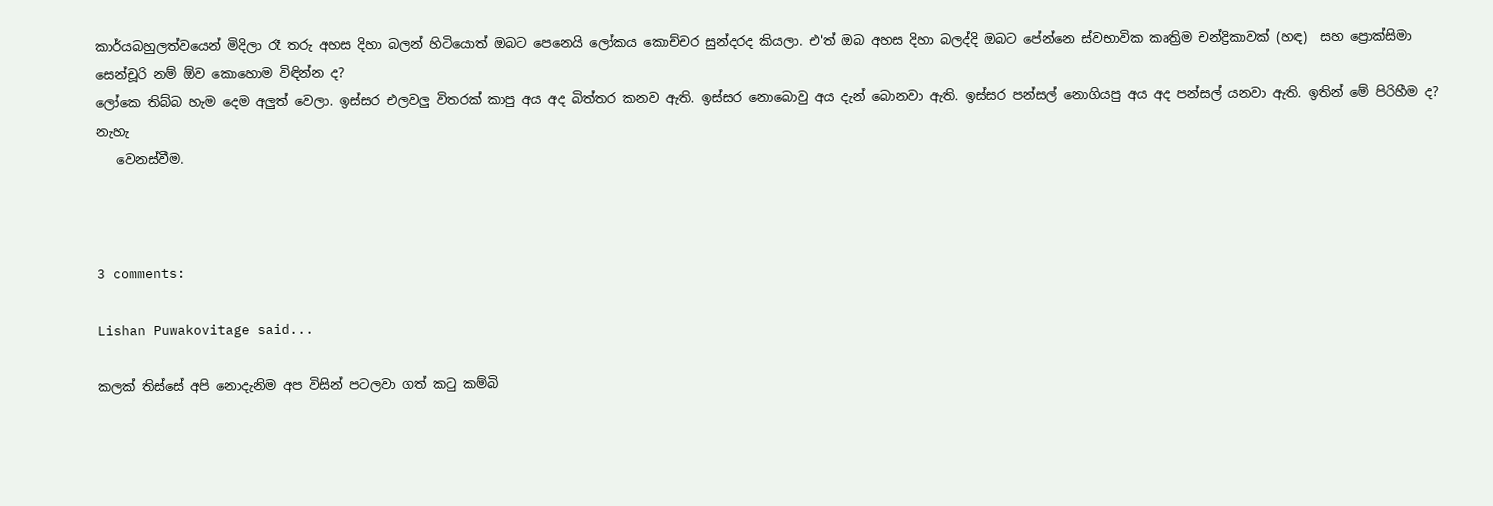කාර්යබහුලත්වයෙන් මිදිලා රෑ තරු අහස දිහා බලන් හිටියොත් ඔබට පෙනෙයි ලෝකය කොච්චර සුන්දරද කියලා. එ'ත් ඔබ අහස දිහා බලද්දි ඔබට පේන්නෙ ස්වභාවික කෘත්‍රිම චන්ද්‍රිකාවක් (හඳ)  සහ ප්‍රොක්සිමා සෙන්චූරි නම් ඕව කොහොම විඳින්න ද?
ලෝකෙ තිබ්බ හැම දෙම අලුත් වෙලා. ඉස්සර එලවලු විතරක් කාපු අය අද බිත්තර කනව ඇති. ඉස්සර නොබොවු අය දැන් බොනවා ඇති. ඉස්සර පන්සල් නොගියපු අය අද පන්සල් යනවා ඇති. ඉතින් මේ පිරිහීම ද?  නැහැ
   වෙනස්වීම.



3 comments:

Lishan Puwakovitage said...

කලක් තිස්සේ අපි නොදැනිම අප විසින් පටලවා ගත් කටු කම්බි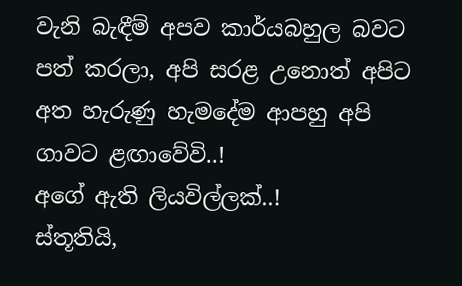වැනි බැඳීම් අපව කා‍ර්යබහුල බවට පත් කරලා, අපි සරළ උනොත් අපිට අත හැරුණු හැමදේම ආපහු අපි ගාවට ළඟාවේවි..!
අගේ ඇති ලියවිල්ලක්..!
ස්තූතියි,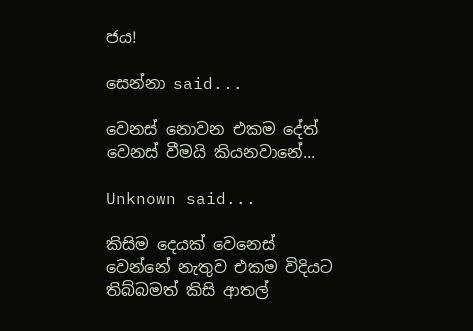ජය!

සෙන්නා said...

වෙනස් නොවන එකම දේත් වෙනස් වීමයි කියනවානේ...

Unknown said...

කිසිම දෙයක් වෙනෙස් වෙන්නේ නැතුව එකම විදියට තිබ්බමත් කිසි ආතල්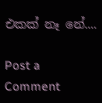එකක් නෑ නේ....

Post a Comment